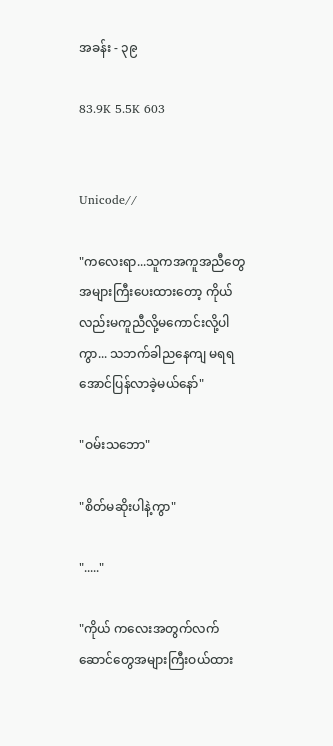အခန်း - ၃၉

83.9K 5.5K 603


Unicode//

"ကလေးရာ...သူကအကူအညီတွေအများကြီးပေးထားတော့ ကိုယ်လည်းမကူညီလို့မကောင်းလို့ပါကွာ... သဘက်ခါညနေကျ မရရအောင်ပြန်လာခဲ့မယ်နော်"

"ဝမ်းသဘော"

"စိတ်မဆိုးပါနဲ့ကွာ"

"....."

"ကိုယ် ကလေးအတွက်လက်ဆောင်တွေအများကြီးဝယ်ထား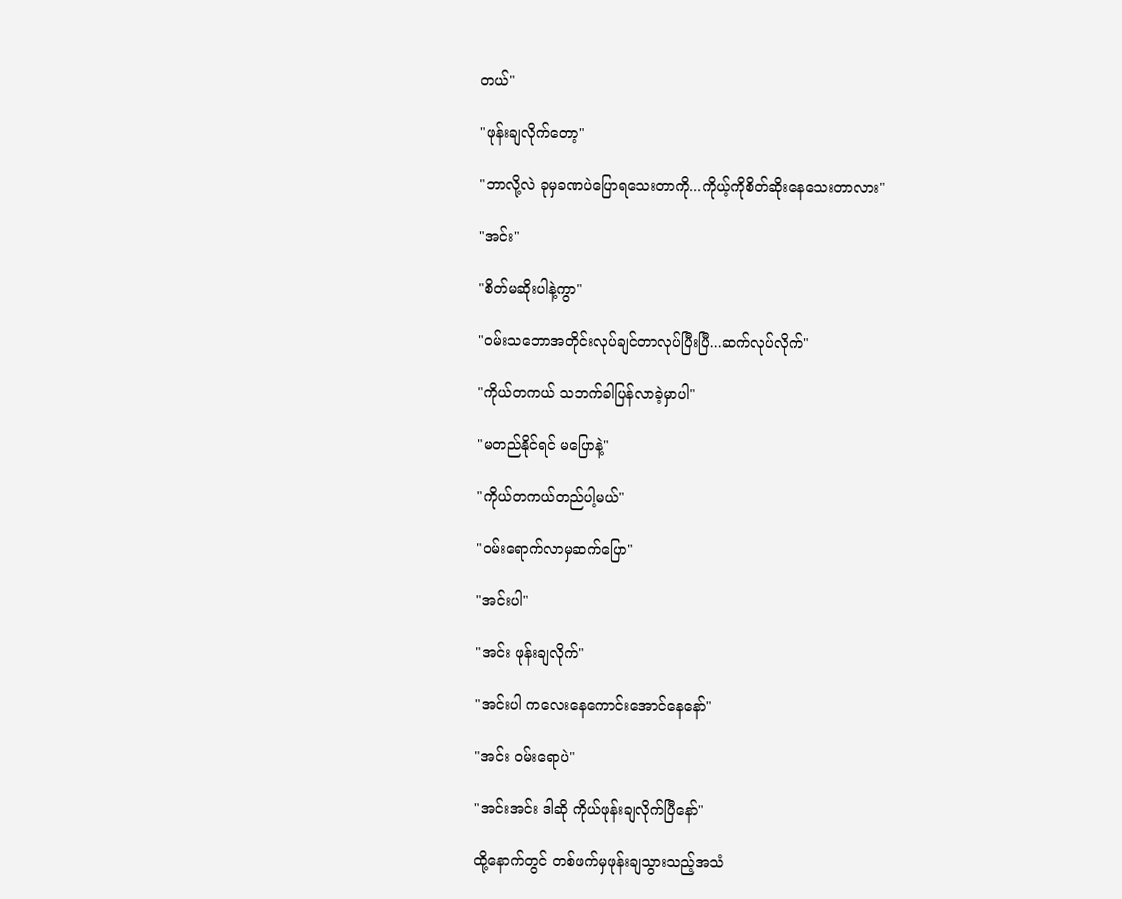တယ်"

"ဖုန်းချလိုက်တော့"

"ဘာလို့လဲ ခုမှခဏပဲပြောရသေးတာကို...ကိုယ့်ကိုစိတ်ဆိုးနေသေးတာလား"

"အင်း"

"စိတ်မဆိုးပါနဲ့ကွာ"

"ဝမ်းသဘောအတိုင်းလုပ်ချင်တာလုပ်ပြီးပြီ...ဆက်လုပ်လိုက်"

"ကိုယ်တကယ် သဘက်ခါပြန်လာခဲ့မှာပါ"

"မတည်နိုင်ရင် မပြောနဲ့"

"ကိုယ်တကယ်တည်ပါ့မယ်"

"ဝမ်းရောက်လာမှဆက်ပြော"

"အင်းပါ"

"အင်း ဖုန်းချလိုက်"

"အင်းပါ ကလေးနေကောင်းအောင်နေနော်"

"အင်း ဝမ်းရောပဲ"

"အင်းအင်း ဒါဆို ကိုယ်ဖုန်းချလိုက်ပြီနော်"

ထို့နောက်တွင် တစ်ဖက်မှဖုန်းချသွားသည့်အသံ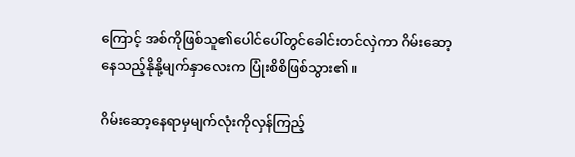ကြောင့် အစ်ကိုဖြစ်သူ၏ပေါင်ပေါ်တွင်ခေါင်းတင်လှဲကာ ဂိမ်းဆော့နေသည့်နိုနို့မျက်နှာလေးက ပြုံးစိစိဖြစ်သွား၏။

ဂိမ်းဆော့နေရာမှမျက်လုံးကိုလှန်ကြည့်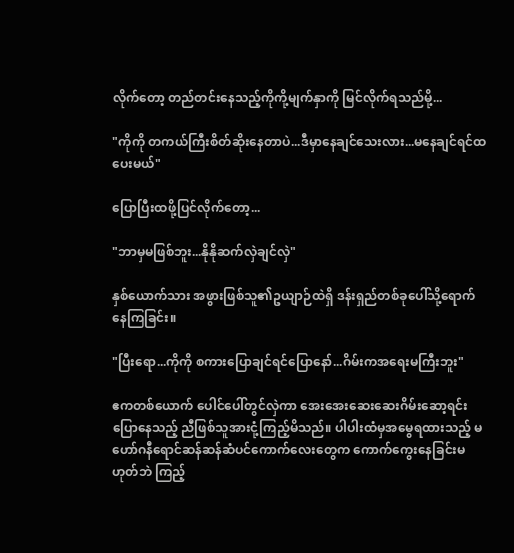လိုက်တော့ တည်တင်းနေသည့်ကိုကို့မျက်နှာကို မြင်လိုက်ရသည်မို့...

"ကိုကို တကယ်ကြီးစိတ်ဆိုးနေတာပဲ...ဒီမှာနေချင်သေးလား...မနေချင်ရင်ထပေးမယ်"

ပြောပြီးထဖို့ပြင်လိုက်တော့...

"ဘာမှမဖြစ်ဘူး...နိုနိုဆက်လှဲချင်လှဲ"

နှစ်ယောက်သား အဖွားဖြစ်သူ၏ဥယျာဉ်ထဲရှိ ဒန်းရှည်တစ်ခုပေါ်သို့ရောက်နေကြခြင်း။

"ပြီးရော...ကိုကို စကားပြောချင်ရင်ပြောနော်...ဂိမ်းကအရေးမကြီးဘူး"

ဧကတစ်ယောက် ပေါင်ပေါ်တွင်လှဲကာ အေးအေးဆေးဆေးဂိမ်းဆော့ရင်း ပြောနေသည့် ညီဖြစ်သူအားငုံ့ကြည့်မိသည်။ ပါပါးထံမှအမွေရထားသည့် မဟော်ဂနီရောင်ဆန်ဆန်ဆံပင်ကောက်လေးတွေက ကောက်ကွေးနေခြင်းမဟုတ်ဘဲ ကြည့်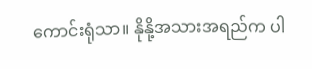ကောင်းရုံသာ။ နိုနို့အသားအရည်က ပါ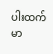ပါးထက် မာ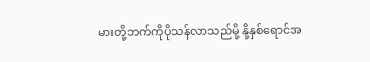မားတို့ဘက်ကိုပိုသန်လာသည်မို့ နို့နှစ်ရောင်အ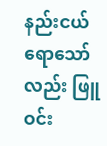နည်းငယ်ရောသော်လည်း ဖြူဝင်း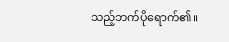သည့်ဘက်ပိုရောက်၏။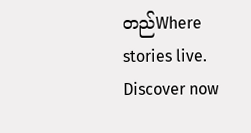တည်Where stories live. Discover now